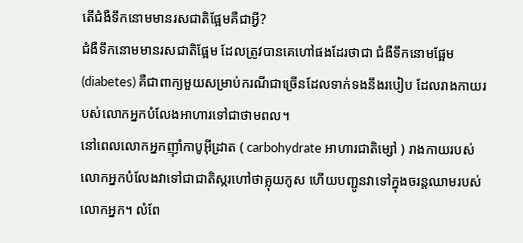តើជំងឺទឹកនោមមានរសជាតិផ្អែមគឺជាអ្វី?
ជំងឺទឹកនោមមានរសជាតិផ្អែម ដែលត្រូវបានគេហៅផងដែរថាជា ជំងឺទឹកនោមផ្អែម (diabetes) គឺជាពាក្យមួយសម្រាប់ករណីជាច្រើនដែលទាក់ទងនឹងរបៀប ដែលរាងកាយរបស់លោកអ្នកបំលែងអាហារទៅជាថាមពល។
នៅពេលលោកអ្នកញ៉ាំកាបូអ៊ីដ្រាត ( carbohydrate អាហារជាតិម្សៅ ) រាងកាយរបស់លោកអ្នកបំលែងវាទៅជាជាតិស្ករហៅថាគ្លុយកូស ហើយបញ្ជូនវាទៅក្នុងចរន្តឈាមរបស់លោកអ្នក។ លំពែ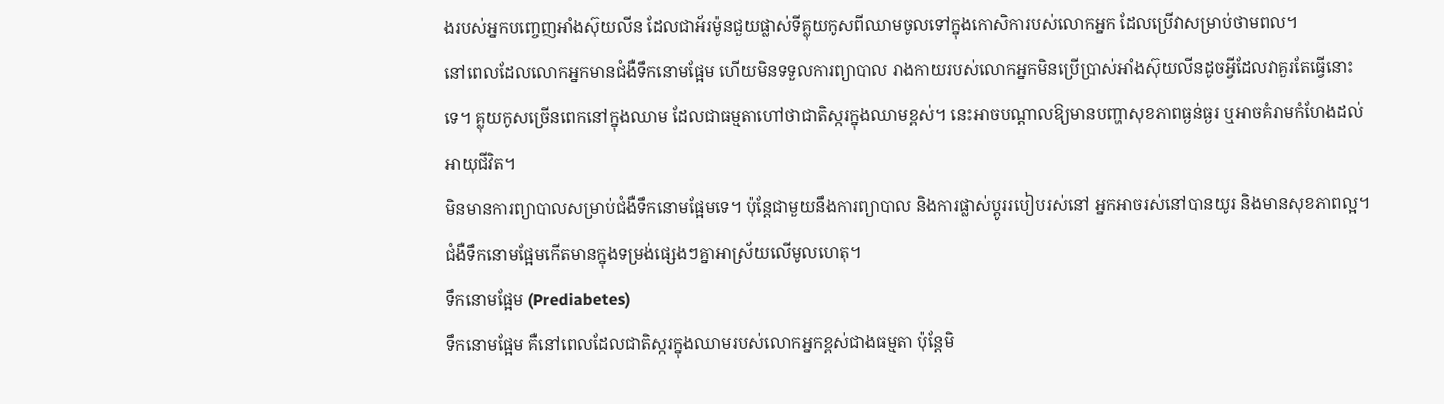ងរបស់អ្នកបញ្ចេញអាំងស៊ុយលីន ដែលជាអ័រម៉ូនជួយផ្លាស់ទីគ្លុយកូសពីឈាមចូលទៅក្នុងកោសិការបស់លោកអ្នក ដែលប្រើវាសម្រាប់ថាមពល។
នៅពេលដែលលោកអ្នកមានជំងឺទឹកនោមផ្អែម ហើយមិនទទួលការព្យាបាល រាងកាយរបស់លោកអ្នកមិនប្រើប្រាស់អាំងស៊ុយលីនដូចអ្វីដែលវាគួរតែធ្វើនោះទេ។ គ្លុយកូសច្រើនពេកនៅក្នុងឈាម ដែលជាធម្មតាហៅថាជាតិស្ករក្នុងឈាមខ្ពស់។ នេះអាចបណ្តាលឱ្យមានបញ្ហាសុខភាពធ្ងន់ធ្ងរ ឬអាចគំរាមកំហែងដល់អាយុជីវិត។
មិនមានការព្យាបាលសម្រាប់ជំងឺទឹកនោមផ្អែមទេ។ ប៉ុន្តែជាមួយនឹងការព្យាបាល និងការផ្លាស់ប្តូររបៀបរស់នៅ អ្នកអាចរស់នៅបានយូរ និងមានសុខភាពល្អ។
ជំងឺទឹកនោមផ្អែមកើតមានក្នុងទម្រង់ផ្សេងៗគ្នាអាស្រ័យលើមូលហេតុ។
ទឹកនោមផ្អែម (Prediabetes)
ទឹកនោមផ្អែម គឺនៅពេលដែលជាតិស្ករក្នុងឈាមរបស់លោកអ្នកខ្ពស់ជាងធម្មតា ប៉ុន្តែមិ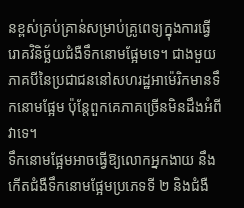នខ្ពស់គ្រប់គ្រាន់សម្រាប់គ្រូពេទ្យក្នុងការធ្វើរោគវិនិច្ឆ័យជំងឺទឹកនោមផ្អែមទេ។ ជាងមួយភាគបីនៃប្រជាជននៅសហរដ្ឋអាម៉េរិកមានទឹកនោមផ្អែម ប៉ុន្តែពួកគេភាគច្រើនមិនដឹងអំពីវាទេ។
ទឹកនោមផ្អែមអាចធ្វើឱ្យលោកអ្នកងាយ នឹងកើតជំងឺទឹកនោមផ្អែមប្រភេទទី ២ និងជំងឺ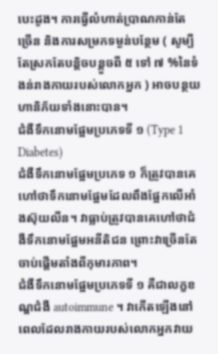បេះដូង។ ការធ្វើលំហាត់ប្រាណកាន់តែច្រើន និងការសម្រកទម្ងន់បន្ថែម ( សូម្បីតែស្រកតែបន្តិចបន្តួចពី ៥ ទៅ ៧ %នៃទំងន់រាងកាយរបស់លោកអ្នក ) អាចបន្ថយហានិភ័យទាំងនោះបាន។
ជំងឺទឹកនោមផ្អែមប្រភេទទី ១ (Type 1 Diabetes)
ជំងឺទឹកនោមផ្អែមប្រភេទ ១ ក៏ត្រូវបានគេហៅថាទឹកនោមផ្អែមដែលពឹងផ្អែកលើអាំងស៊ុយលីន។ វាធ្លាប់ត្រូវបានគេហៅថាជំងឺទឹកនោមផ្អែមអនីតិជន ព្រោះវាច្រើនតែចាប់ផ្តើមតាំងពីកុមារភាព។
ជំងឺទឹកនោមផ្អែមប្រភេទទី ១ គឺជាលក្ខខណ្ឌជំងឺ autoimmune ។ វាកើតឡើងនៅពេលដែលរាងកាយរបស់លោកអ្នកវាយ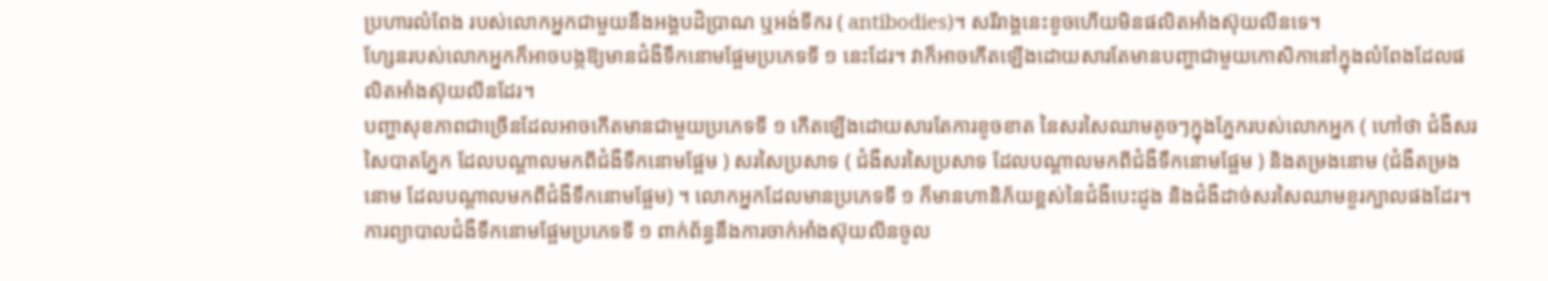ប្រហារលំពែង របស់លោកអ្នកជាមួយនឹងអង្គបដិប្រាណ ឬអង់ទីករ ( antibodies)។ សរីរាង្គនេះខូចហើយមិនផលិតអាំងស៊ុយលីនទេ។
ហ្សែនរបស់លោកអ្នកក៏អាចបង្កឱ្យមានជំងឺទឹកនោមផ្អែមប្រភេទទី ១ នេះដែរ។ វាក៏អាចកើតឡើងដោយសារតែមានបញ្ហាជាមួយកោសិកានៅក្នុងលំពែងដែលផលិតអាំងស៊ុយលីនដែរ។
បញ្ហាសុខភាពជាច្រើនដែលអាចកើតមានជាមួយប្រភេទទី ១ កើតឡើងដោយសារតែការខូចខាត នៃសរសៃឈាមតូចៗក្នុងភ្នែករបស់លោកអ្នក ( ហៅថា ជំងឺសរសៃបាតភ្នែក ដែលបណ្តាលមកពីជំងឺទឹកនោមផ្អែម ) សរសៃប្រសាទ ( ជំងឺសរសៃប្រសាទ ដែលបណ្តាលមកពីជំងឺទឹកនោមផ្អែម ) និងតម្រងនោម (ជំងឺតម្រងនោម ដែលបណ្តាលមកពីជំងឺទឹកនោមផ្អែម) ។ លោកអ្នកដែលមានប្រភេទទី ១ ក៏មានហានិភ័យខ្ពស់នៃជំងឺបេះដូង និងជំងឺដាច់សរសៃឈាមខួរក្បាលផងដែរ។
ការព្យាបាលជំងឺទឹកនោមផ្អែមប្រភេទទី ១ ពាក់ព័ន្ធនឹងការចាក់អាំងស៊ុយលីនចូល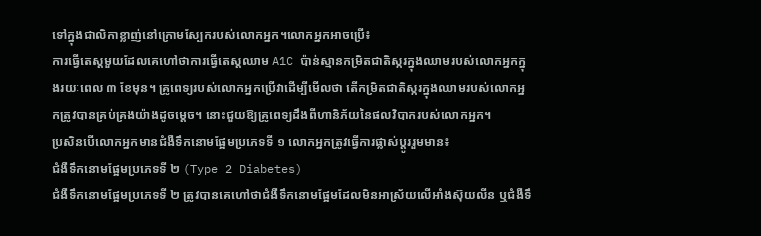ទៅក្នុងជាលិកាខ្លាញ់នៅក្រោមស្បែករបស់លោកអ្នក។លោកអ្នកអាចប្រើ៖
ការធ្វើតេស្តមួយដែលគេហៅថាការធ្វើតេស្តឈាម A1C ប៉ាន់ស្មានកម្រិតជាតិស្ករក្នុងឈាមរបស់លោកអ្នកក្នុងរយៈពេល ៣ ខែមុន។ គ្រូពេទ្យរបស់លោកអ្នកប្រើវាដើម្បីមើលថា តើកម្រិតជាតិស្ករក្នុងឈាមរបស់លោកអ្នកត្រូវបានគ្រប់គ្រងយ៉ាងដូចម្តេច។ នោះជួយឱ្យគ្រូពេទ្យដឹងពីហានិភ័យនៃផលវិបាករបស់លោកអ្នក។
ប្រសិនបើលោកអ្នកមានជំងឺទឹកនោមផ្អែមប្រភេទទី ១ លោកអ្នកត្រូវធ្វើការផ្លាស់ប្តូររួមមាន៖
ជំងឺទឹកនោមផ្អែមប្រភេទទី ២ (Type 2 Diabetes)
ជំងឺទឹកនោមផ្អែមប្រភេទទី ២ ត្រូវបានគេហៅថាជំងឺទឹកនោមផ្អែមដែលមិនអាស្រ័យលើអាំងស៊ុយលីន ឬជំងឺទឹ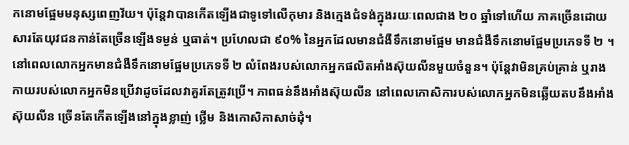កនោមផ្អែមមនុស្សពេញវ័យ។ ប៉ុន្តែវាបានកើតឡើងជាទូទៅលើកុមារ និងក្មេងជំទង់ក្នុងរយៈពេលជាង ២០ ឆ្នាំទៅហើយ ភាគច្រើនដោយសារតែយុវជនកាន់តែច្រើនឡើងទម្ងន់ ឬធាត់។ ប្រហែលជា ៩០% នៃអ្នកដែលមានជំងឺទឹកនោមផ្អែម មានជំងឺទឹកនោមផ្អែមប្រភេទទី ២ ។
នៅពេលលោកអ្នកមានជំងឺទឹកនោមផ្អែមប្រភេទទី ២ លំពែងរបស់លោកអ្នកផលិតអាំងស៊ុយលីនមួយចំនួន។ ប៉ុន្តែវាមិនគ្រប់គ្រាន់ ឬរាងកាយរបស់លោកអ្នកមិនប្រើវាដូចដែលវាគួរតែត្រូវប្រើ។ ភាពធន់នឹងអាំងស៊ុយលីន នៅពេលកោសិការបស់លោកអ្នកមិនឆ្លើយតបនឹងអាំងស៊ុយលីន ច្រើនតែកើតឡើងនៅក្នុងខ្លាញ់ ថ្លើម និងកោសិកាសាច់ដុំ។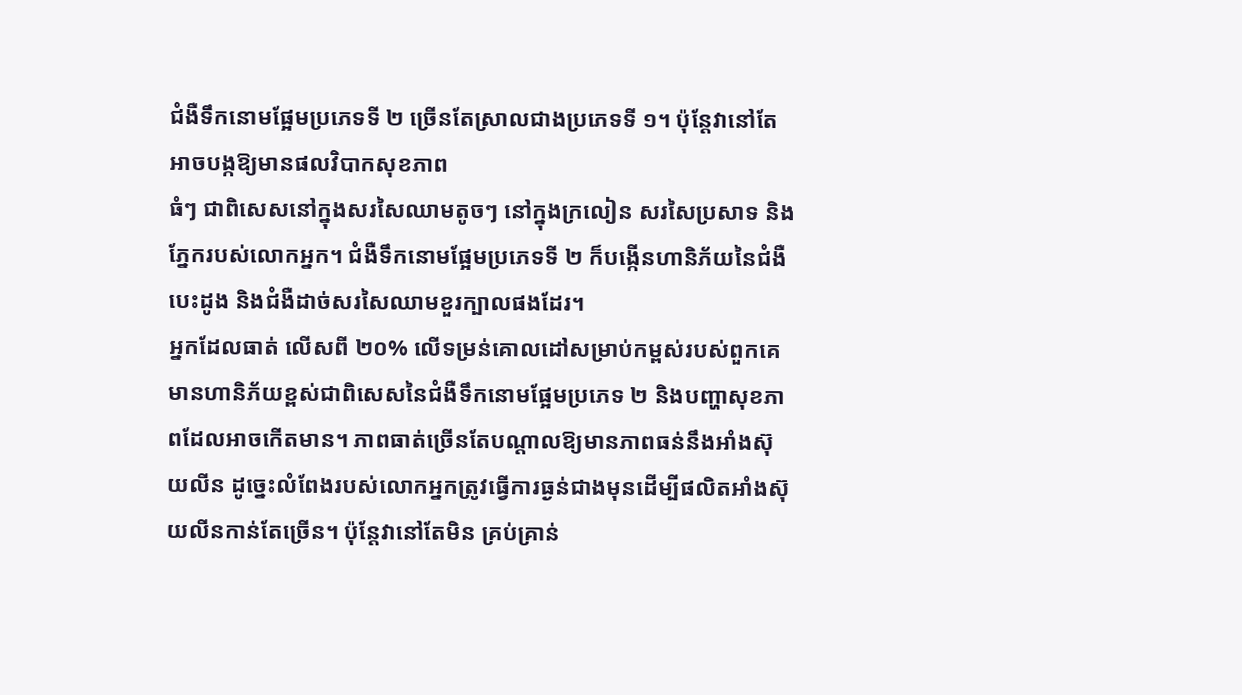ជំងឺទឹកនោមផ្អែមប្រភេទទី ២ ច្រើនតែស្រាលជាងប្រភេទទី ១។ ប៉ុន្តែវានៅតែអាចបង្កឱ្យមានផលវិបាកសុខភាព
ធំៗ ជាពិសេសនៅក្នុងសរសៃឈាមតូចៗ នៅក្នុងក្រលៀន សរសៃប្រសាទ និងភ្នែករបស់លោកអ្នក។ ជំងឺទឹកនោមផ្អែមប្រភេទទី ២ ក៏បង្កើនហានិភ័យនៃជំងឺបេះដូង និងជំងឺដាច់សរសៃឈាមខួរក្បាលផងដែរ។
អ្នកដែលធាត់ លើសពី ២០% លើទម្រន់គោលដៅសម្រាប់កម្ពស់របស់ពួកគេ មានហានិភ័យខ្ពស់ជាពិសេសនៃជំងឺទឹកនោមផ្អែមប្រភេទ ២ និងបញ្ហាសុខភាពដែលអាចកើតមាន។ ភាពធាត់ច្រើនតែបណ្តាលឱ្យមានភាពធន់នឹងអាំងស៊ុយលីន ដូច្នេះលំពែងរបស់លោកអ្នកត្រូវធ្វើការធ្ងន់ជាងមុនដើម្បីផលិតអាំងស៊ុយលីនកាន់តែច្រើន។ ប៉ុន្តែវានៅតែមិន គ្រប់គ្រាន់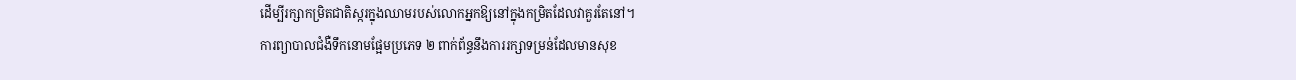ដើម្បីរក្សាកម្រិតជាតិស្ករក្នុងឈាមរបស់លោកអ្នកឱ្យនៅក្នុងកម្រិតដែលវាគួរតែនៅ។
ការព្យាបាលជំងឺទឹកនោមផ្អែមប្រភេទ ២ ពាក់ព័ន្ធនឹងការរក្សាទម្រន់ដែលមានសុខ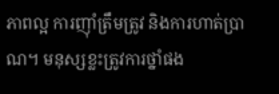ភាពល្អ ការញ៉ាំត្រឹមត្រូវ និងការហាត់ប្រាណ។ មនុស្សខ្លះត្រូវការថ្នាំផង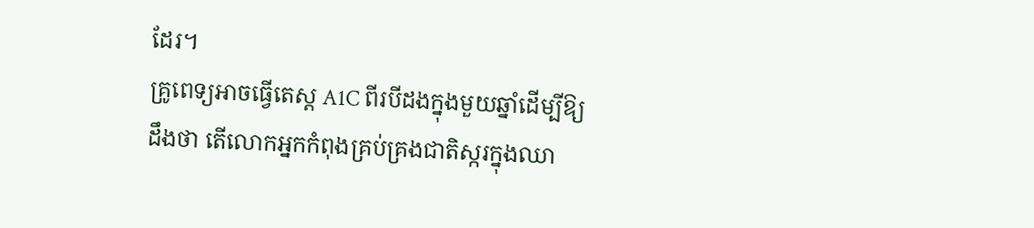ដែរ។
គ្រូពេទ្យអាចធ្វើតេស្ត A1C ពីរបីដងក្នុងមួយឆ្នាំដើម្បីឱ្យដឹងថា តើលោកអ្នកកំពុងគ្រប់គ្រងជាតិស្ករក្នុងឈា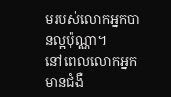មរបស់លោកអ្នកបានល្អប៉ុណ្ណា។
នៅពេលលោកអ្នកមានជំងឺ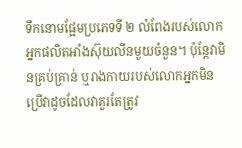ទឹកនោមផ្អែមប្រភេទទី ២ លំពែងរបស់លោកអ្នកផលិតអាំងស៊ុយលីនមួយចំនួន។ ប៉ុន្តែវាមិនគ្រប់គ្រាន់ ឬរាងកាយរបស់លោកអ្នកមិនប្រើវាដូចដែលវាគួរតែត្រូវ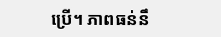ប្រើ។ ភាពធន់នឹ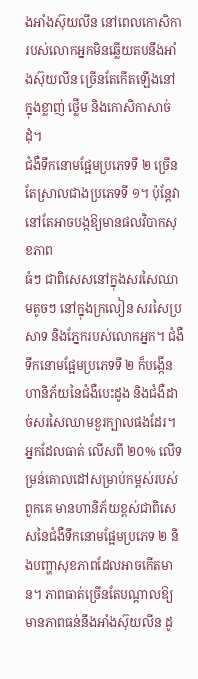ងអាំងស៊ុយលីន នៅពេលកោសិការបស់លោកអ្នកមិនឆ្លើយតបនឹងអាំងស៊ុយលីន ច្រើនតែកើតឡើងនៅក្នុងខ្លាញ់ ថ្លើម និងកោសិកាសាច់ដុំ។
ជំងឺទឹកនោមផ្អែមប្រភេទទី ២ ច្រើនតែស្រាលជាងប្រភេទទី ១។ ប៉ុន្តែវានៅតែអាចបង្កឱ្យមានផលវិបាកសុខភាព
ធំៗ ជាពិសេសនៅក្នុងសរសៃឈាមតូចៗ នៅក្នុងក្រលៀន សរសៃប្រសាទ និងភ្នែករបស់លោកអ្នក។ ជំងឺទឹកនោមផ្អែមប្រភេទទី ២ ក៏បង្កើនហានិភ័យនៃជំងឺបេះដូង និងជំងឺដាច់សរសៃឈាមខួរក្បាលផងដែរ។
អ្នកដែលធាត់ លើសពី ២០% លើទម្រន់គោលដៅសម្រាប់កម្ពស់របស់ពួកគេ មានហានិភ័យខ្ពស់ជាពិសេសនៃជំងឺទឹកនោមផ្អែមប្រភេទ ២ និងបញ្ហាសុខភាពដែលអាចកើតមាន។ ភាពធាត់ច្រើនតែបណ្តាលឱ្យមានភាពធន់នឹងអាំងស៊ុយលីន ដូ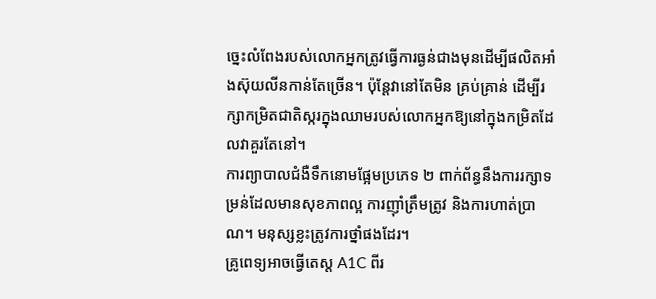ច្នេះលំពែងរបស់លោកអ្នកត្រូវធ្វើការធ្ងន់ជាងមុនដើម្បីផលិតអាំងស៊ុយលីនកាន់តែច្រើន។ ប៉ុន្តែវានៅតែមិន គ្រប់គ្រាន់ ដើម្បីរក្សាកម្រិតជាតិស្ករក្នុងឈាមរបស់លោកអ្នកឱ្យនៅក្នុងកម្រិតដែលវាគួរតែនៅ។
ការព្យាបាលជំងឺទឹកនោមផ្អែមប្រភេទ ២ ពាក់ព័ន្ធនឹងការរក្សាទម្រន់ដែលមានសុខភាពល្អ ការញ៉ាំត្រឹមត្រូវ និងការហាត់ប្រាណ។ មនុស្សខ្លះត្រូវការថ្នាំផងដែរ។
គ្រូពេទ្យអាចធ្វើតេស្ត A1C ពីរ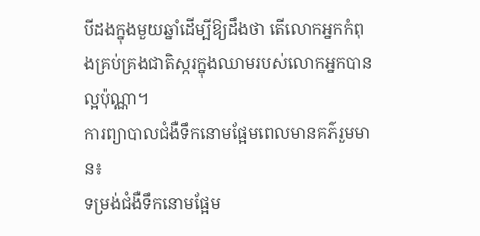បីដងក្នុងមួយឆ្នាំដើម្បីឱ្យដឹងថា តើលោកអ្នកកំពុងគ្រប់គ្រងជាតិស្ករក្នុងឈាមរបស់លោកអ្នកបានល្អប៉ុណ្ណា។
ការព្យាបាលជំងឺទឹកនោមផ្អែមពេលមានគភ៌រួមមាន៖
ទម្រង់ជំងឺទឹកនោមផ្អែម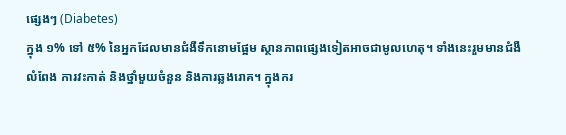ផ្សេងៗ (Diabetes)
ក្នុង ១% ទៅ ៥% នៃអ្នកដែលមានជំងឺទឹកនោមផ្អែម ស្ថានភាពផ្សេងទៀតអាចជាមូលហេតុ។ ទាំងនេះរួមមានជំងឺ លំពែង ការវះកាត់ និងថ្នាំមួយចំនួន និងការឆ្លងរោគ។ ក្នុងករ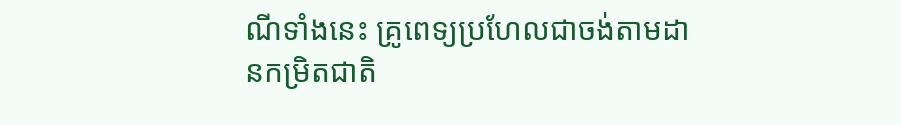ណីទាំងនេះ គ្រូពេទ្យប្រហែលជាចង់តាមដានកម្រិតជាតិ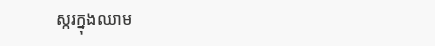ស្ករក្នុងឈាម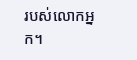របស់លោកអ្នក។